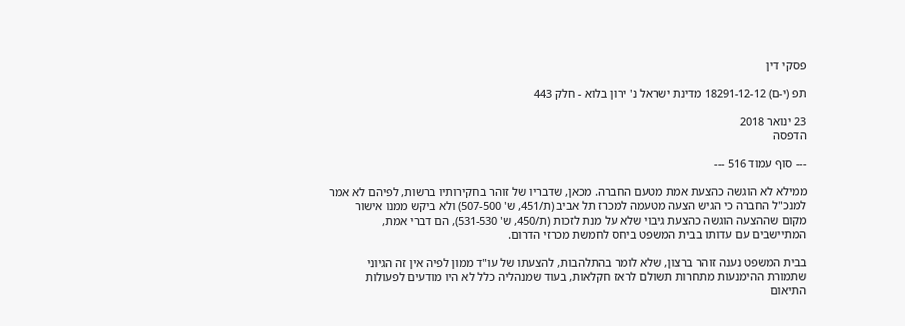פסקי דין

תפ (י-ם) 18291-12-12 מדינת ישראל נ' ירון בלוא - חלק 443

23 ינואר 2018
הדפסה

--- סוף עמוד 516 ---

ממילא לא הוגשה כהצעת אמת מטעם החברה. מכאן, שדבריו של זוהר בחקירותיו ברשות, לפיהם לא אמר למנכ"ל החברה כי הגיש הצעה מטעמה למכרז תל אביב (ת/451, ש' 507-500) ולא ביקש ממנו אישור מקום שההצעה הוגשה כהצעת גיבוי שלא על מנת לזכות (ת/450, ש' 531-530), הם דברי אמת, המתיישבים עם עדותו בבית המשפט ביחס לחמשת מכרזי הדרום.

בבית המשפט נענה זוהר ברצון, שלא לומר בהתלהבות, להצעתו של עו"ד ממון לפיה אין זה הגיוני שתמורת ההימנעות מתחרות תשולם לראז חקלאות, בעוד שמנהליה כלל לא היו מודעים לפעולות התיאום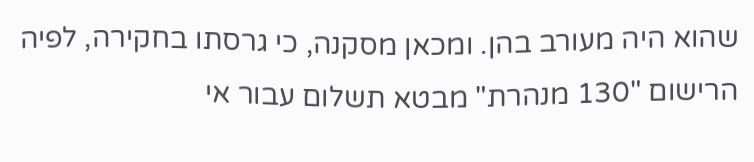שהוא היה מעורב בהן. ומכאן מסקנה, כי גרסתו בחקירה, לפיה הרישום "130 מנהרת" מבטא תשלום עבור אי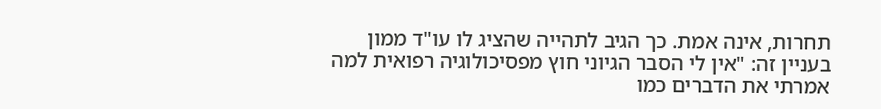תחרות, אינה אמת. כך הגיב לתהייה שהציג לו עו"ד ממון בעניין זה: "אין לי הסבר הגיוני חוץ מפסיכולוגיה רפואית למה אמרתי את הדברים כמו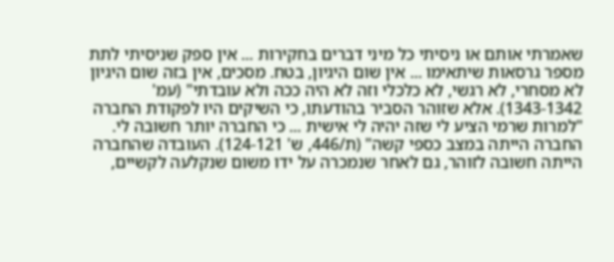שאמרתי אותם או ניסיתי כל מיני דברים בחקירות ... אין ספק שניסיתי לתת מספר גרסאות שיתאימו ... אין שום היגיון, בטח. מסכים, אין בזה שום היגיון לא מסחרי, לא רגשי, לא כלכלי וזה לא היה ככה ולא עובדתי" (עמ' 1343-1342). אלא שזוהר הסביר בהודעתו, כי השיקים היו לפקודת החברה "למרות שרמי הציע לי שזה יהיה לי אישית ... כי החברה יותר חשובה לי. החברה הייתה במצב כספי קשה" (ת/446, ש' 124-121). העובדה שהחברה הייתה חשובה לזוהר, גם לאחר שנמכרה על ידו משום שנקלעה לקשיים,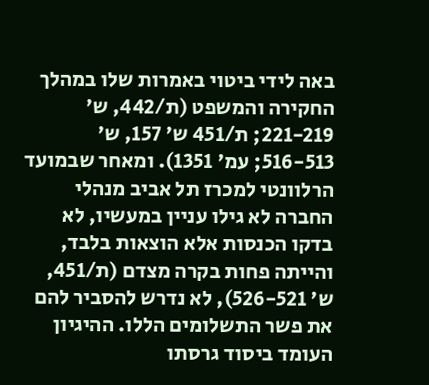באה לידי ביטוי באמרות שלו במהלך החקירה והמשפט (ת/442, ש' 221-219; ת/451 ש' 157, ש' 516-513; עמ' 1351). ומאחר שבמועד הרלוונטי למכרז תל אביב מנהלי החברה לא גילו עניין במעשיו, לא בדקו הכנסות אלא הוצאות בלבד, והייתה פחות בקרה מצדם (ת/451, ש' 526-521), לא נדרש להסביר להם את פשר התשלומים הללו. ההיגיון העומד ביסוד גרסתו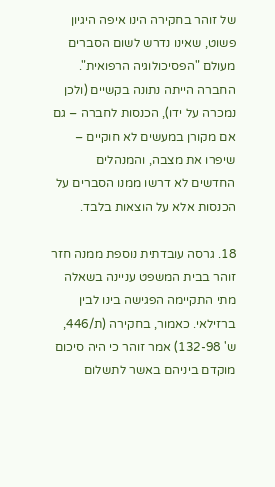של זוהר בחקירה הינו איפה היגיון פשוט, שאינו נדרש לשום הסברים מעולם "הפסיכולוגיה הרפואית". החברה הייתה נתונה בקשיים (ולכן נמכרה על ידו), הכנסות לחברה – גם אם מקורן במעשים לא חוקיים – שיפרו את מצבה, והמנהלים החדשים לא דרשו ממנו הסברים על הכנסות אלא על הוצאות בלבד.

18. גרסה עובדתית נוספת ממנה חזר זוהר בבית המשפט עניינה בשאלה מתי התקיימה הפגישה בינו לבין ברזילאי. כאמור, בחקירה (ת/446, ש' 132-98) אמר זוהר כי היה סיכום מוקדם ביניהם באשר לתשלום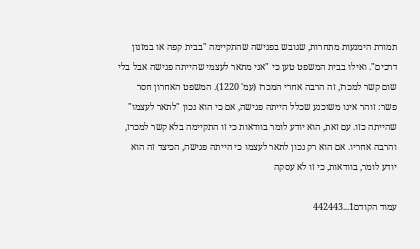תמורת הימנעות מתחרות, שגובש בפגישה שהתקיימה "בבית קפה או במזנון דרכים". ואילו בבית המשפט טען כי "אני מתאר לעצמי שהייתה פגישה אבל בלי שום קשר למכרז, זה הרבה אחרי המכרז (עמ' 1220). המשפט האחרון חסר פשר: זוהר אינו משוכנע שכלל הייתה פגישה, אם כי הוא נכון "לתאר לעצמו" שהייתה כזו. עם זאת, הוא יודע לומר בוודאות כי זו התקיימה בלא קשר למכרז, והרבה אחריו. אם הוא רק נכון לתאר לעצמו כי הייתה פגישה, הכיצד זה הוא יודע לומר, בוודאות, כי זו לא עסקה

עמוד הקודם1...442443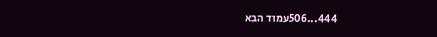444...506עמוד הבא